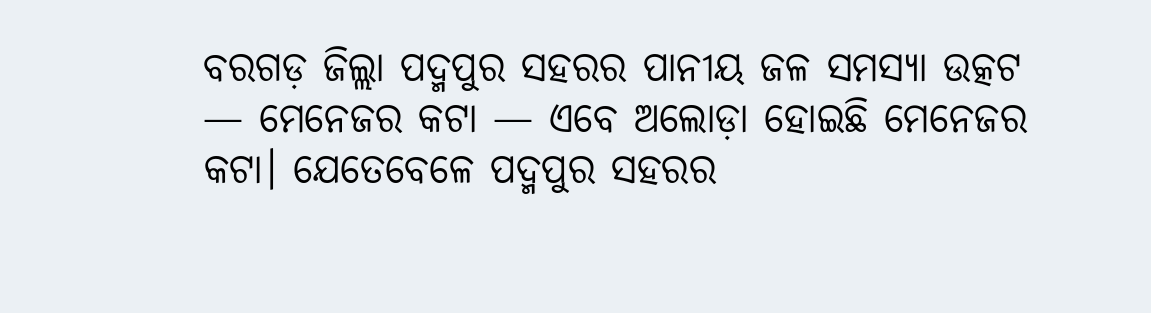ବରଗଡ଼ ଜିଲ୍ଲା ପଦ୍ମପୁର ସହରର ପାନୀୟ ଜଳ ସମସ୍ୟା ଉତ୍କଟ — ମେନେଜର କଟା — ଏବେ ଅଲୋଡ଼ା ହୋଇଛି ମେନେଜର କଟା। ଯେତେବେଳେ ପଦ୍ମପୁର ସହରର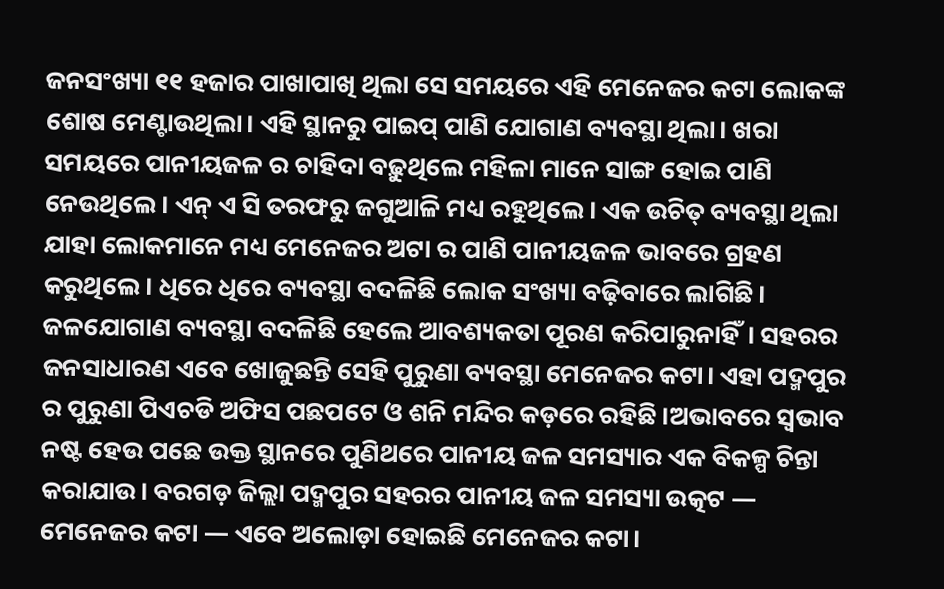ଜନସଂଖ୍ୟା ୧୧ ହଜାର ପାଖାପାଖି ଥିଲା ସେ ସମୟରେ ଏହି ମେନେଜର କଟା ଲୋକଙ୍କ ଶୋଷ ମେଣ୍ଟାଉଥିଲା। ଏହି ସ୍ଥାନରୁ ପାଇପ୍ ପାଣି ଯୋଗାଣ ବ୍ୟବସ୍ଥା ଥିଲା। ଖରା ସମୟରେ ପାନୀୟଜଳ ର ଚାହିଦା ବଢ଼ୁଥିଲେ ମହିଳା ମାନେ ସାଙ୍ଗ ହୋଇ ପାଣି ନେଉଥିଲେ। ଏନ୍ ଏ ସି ତରଫରୁ ଜଗୁଆଳି ମଧ୍ୟ ରହୁଥିଲେ। ଏକ ଉଚିତ୍ ବ୍ୟବସ୍ଥା ଥିଲା ଯାହା ଲୋକମାନେ ମଧ୍ୟ ମେନେଜର ଅଟା ର ପାଣି ପାନୀୟଜଳ ଭାବରେ ଗ୍ରହଣ କରୁଥିଲେ। ଧିରେ ଧିରେ ବ୍ୟବସ୍ଥା ବଦଳିଛି ଲୋକ ସଂଖ୍ୟା ବଢ଼ିବାରେ ଲାଗିଛି। ଜଳଯୋଗାଣ ବ୍ୟବସ୍ଥା ବଦଳିଛି ହେଲେ ଆବଶ୍ୟକତା ପୂରଣ କରିପାରୁନାହିଁ। ସହରର ଜନସାଧାରଣ ଏବେ ଖୋଜୁଛନ୍ତି ସେହି ପୁରୁଣା ବ୍ୟବସ୍ଥା ମେନେଜର କଟା। ଏହା ପଦ୍ମପୁର ର ପୁରୁଣା ପିଏଚଡି ଅଫିସ ପଛପଟେ ଓ ଶନି ମନ୍ଦିର କଡ଼ରେ ରହିଛି।ଅଭାବରେ ସ୍ବଭାବ ନଷ୍ଟ ହେଉ ପଛେ ଉକ୍ତ ସ୍ଥାନରେ ପୁଣିଥରେ ପାନୀୟ ଜଳ ସମସ୍ୟାର ଏକ ବିକଳ୍ପ ଚିନ୍ତା କରାଯାଉ। ବରଗଡ଼ ଜିଲ୍ଲା ପଦ୍ମପୁର ସହରର ପାନୀୟ ଜଳ ସମସ୍ୟା ଉତ୍କଟ — ମେନେଜର କଟା — ଏବେ ଅଲୋଡ଼ା ହୋଇଛି ମେନେଜର କଟା।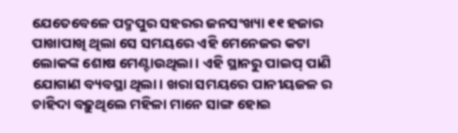ଯେତେବେଳେ ପଦ୍ମପୁର ସହରର ଜନସଂଖ୍ୟା ୧୧ ହଜାର ପାଖାପାଖି ଥିଲା ସେ ସମୟରେ ଏହି ମେନେଜର କଟା ଲୋକଙ୍କ ଶୋଷ ମେଣ୍ଟାଉଥିଲା। ଏହି ସ୍ଥାନରୁ ପାଇପ୍ ପାଣି ଯୋଗାଣ ବ୍ୟବସ୍ଥା ଥିଲା। ଖରା ସମୟରେ ପାନୀୟଜଳ ର ଚାହିଦା ବଢ଼ୁଥିଲେ ମହିଳା ମାନେ ସାଙ୍ଗ ହୋଇ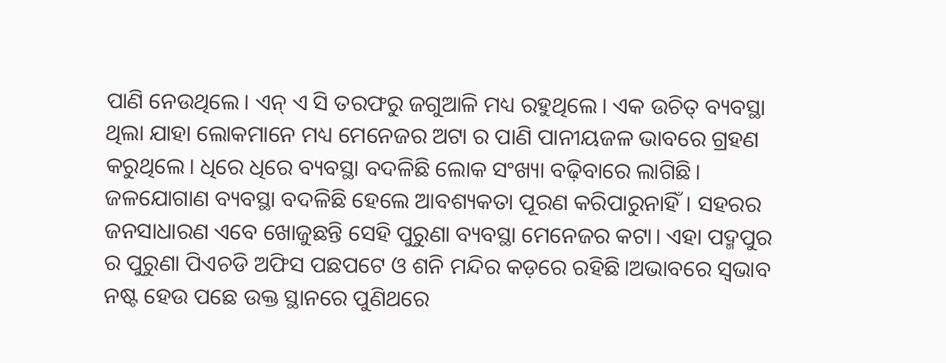ପାଣି ନେଉଥିଲେ। ଏନ୍ ଏ ସି ତରଫରୁ ଜଗୁଆଳି ମଧ୍ୟ ରହୁଥିଲେ। ଏକ ଉଚିତ୍ ବ୍ୟବସ୍ଥା ଥିଲା ଯାହା ଲୋକମାନେ ମଧ୍ୟ ମେନେଜର ଅଟା ର ପାଣି ପାନୀୟଜଳ ଭାବରେ ଗ୍ରହଣ କରୁଥିଲେ। ଧିରେ ଧିରେ ବ୍ୟବସ୍ଥା ବଦଳିଛି ଲୋକ ସଂଖ୍ୟା ବଢ଼ିବାରେ ଲାଗିଛି। ଜଳଯୋଗାଣ ବ୍ୟବସ୍ଥା ବଦଳିଛି ହେଲେ ଆବଶ୍ୟକତା ପୂରଣ କରିପାରୁନାହିଁ। ସହରର ଜନସାଧାରଣ ଏବେ ଖୋଜୁଛନ୍ତି ସେହି ପୁରୁଣା ବ୍ୟବସ୍ଥା ମେନେଜର କଟା। ଏହା ପଦ୍ମପୁର ର ପୁରୁଣା ପିଏଚଡି ଅଫିସ ପଛପଟେ ଓ ଶନି ମନ୍ଦିର କଡ଼ରେ ରହିଛି।ଅଭାବରେ ସ୍ବଭାବ ନଷ୍ଟ ହେଉ ପଛେ ଉକ୍ତ ସ୍ଥାନରେ ପୁଣିଥରେ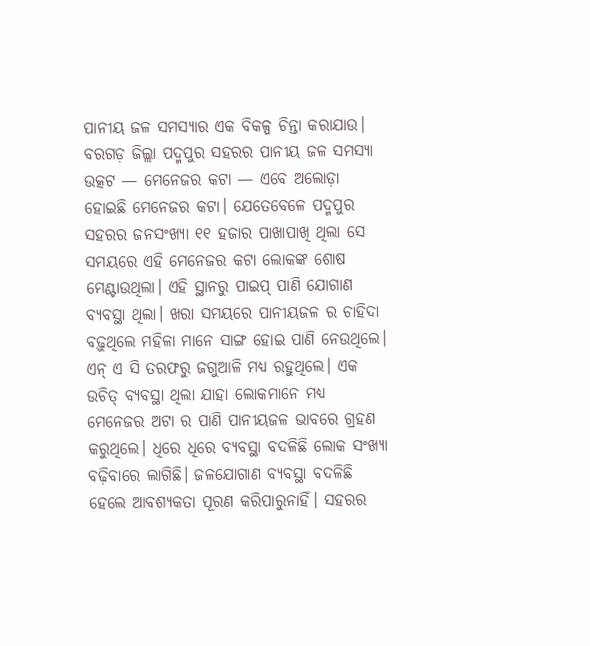ପାନୀୟ ଜଳ ସମସ୍ୟାର ଏକ ବିକଳ୍ପ ଚିନ୍ତା କରାଯାଉ।
ବରଗଡ଼ ଜିଲ୍ଲା ପଦ୍ମପୁର ସହରର ପାନୀୟ ଜଳ ସମସ୍ୟା ଉତ୍କଟ — ମେନେଜର କଟା — ଏବେ ଅଲୋଡ଼ା ହୋଇଛି ମେନେଜର କଟା। ଯେତେବେଳେ ପଦ୍ମପୁର ସହରର ଜନସଂଖ୍ୟା ୧୧ ହଜାର ପାଖାପାଖି ଥିଲା ସେ ସମୟରେ ଏହି ମେନେଜର କଟା ଲୋକଙ୍କ ଶୋଷ ମେଣ୍ଟାଉଥିଲା। ଏହି ସ୍ଥାନରୁ ପାଇପ୍ ପାଣି ଯୋଗାଣ ବ୍ୟବସ୍ଥା ଥିଲା। ଖରା ସମୟରେ ପାନୀୟଜଳ ର ଚାହିଦା ବଢ଼ୁଥିଲେ ମହିଳା ମାନେ ସାଙ୍ଗ ହୋଇ ପାଣି ନେଉଥିଲେ। ଏନ୍ ଏ ସି ତରଫରୁ ଜଗୁଆଳି ମଧ୍ୟ ରହୁଥିଲେ। ଏକ ଉଚିତ୍ ବ୍ୟବସ୍ଥା ଥିଲା ଯାହା ଲୋକମାନେ ମଧ୍ୟ ମେନେଜର ଅଟା ର ପାଣି ପାନୀୟଜଳ ଭାବରେ ଗ୍ରହଣ କରୁଥିଲେ। ଧିରେ ଧିରେ ବ୍ୟବସ୍ଥା ବଦଳିଛି ଲୋକ ସଂଖ୍ୟା ବଢ଼ିବାରେ ଲାଗିଛି। ଜଳଯୋଗାଣ ବ୍ୟବସ୍ଥା ବଦଳିଛି ହେଲେ ଆବଶ୍ୟକତା ପୂରଣ କରିପାରୁନାହିଁ। ସହରର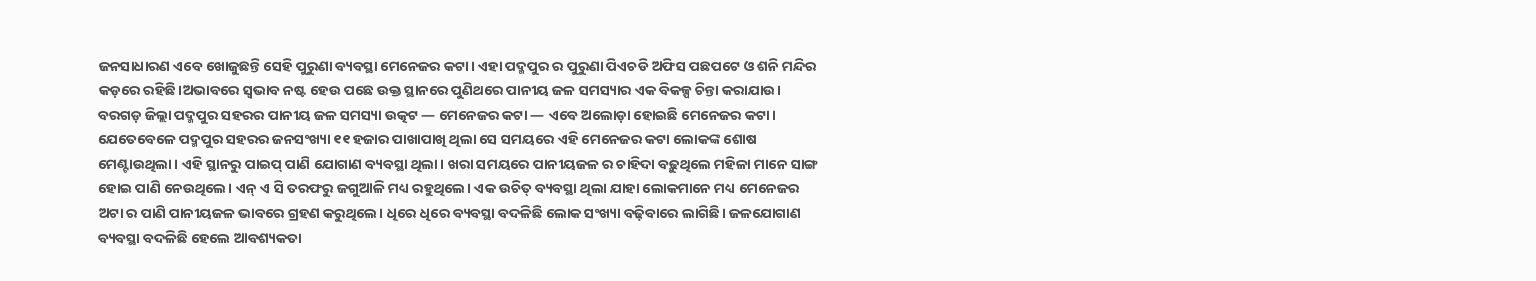ଜନସାଧାରଣ ଏବେ ଖୋଜୁଛନ୍ତି ସେହି ପୁରୁଣା ବ୍ୟବସ୍ଥା ମେନେଜର କଟା। ଏହା ପଦ୍ମପୁର ର ପୁରୁଣା ପିଏଚଡି ଅଫିସ ପଛପଟେ ଓ ଶନି ମନ୍ଦିର କଡ଼ରେ ରହିଛି।ଅଭାବରେ ସ୍ବଭାବ ନଷ୍ଟ ହେଉ ପଛେ ଉକ୍ତ ସ୍ଥାନରେ ପୁଣିଥରେ ପାନୀୟ ଜଳ ସମସ୍ୟାର ଏକ ବିକଳ୍ପ ଚିନ୍ତା କରାଯାଉ। ବରଗଡ଼ ଜିଲ୍ଲା ପଦ୍ମପୁର ସହରର ପାନୀୟ ଜଳ ସମସ୍ୟା ଉତ୍କଟ — ମେନେଜର କଟା — ଏବେ ଅଲୋଡ଼ା ହୋଇଛି ମେନେଜର କଟା। ଯେତେବେଳେ ପଦ୍ମପୁର ସହରର ଜନସଂଖ୍ୟା ୧୧ ହଜାର ପାଖାପାଖି ଥିଲା ସେ ସମୟରେ ଏହି ମେନେଜର କଟା ଲୋକଙ୍କ ଶୋଷ ମେଣ୍ଟାଉଥିଲା। ଏହି ସ୍ଥାନରୁ ପାଇପ୍ ପାଣି ଯୋଗାଣ ବ୍ୟବସ୍ଥା ଥିଲା। ଖରା ସମୟରେ ପାନୀୟଜଳ ର ଚାହିଦା ବଢ଼ୁଥିଲେ ମହିଳା ମାନେ ସାଙ୍ଗ ହୋଇ ପାଣି ନେଉଥିଲେ। ଏନ୍ ଏ ସି ତରଫରୁ ଜଗୁଆଳି ମଧ୍ୟ ରହୁଥିଲେ। ଏକ ଉଚିତ୍ ବ୍ୟବସ୍ଥା ଥିଲା ଯାହା ଲୋକମାନେ ମଧ୍ୟ ମେନେଜର ଅଟା ର ପାଣି ପାନୀୟଜଳ ଭାବରେ ଗ୍ରହଣ କରୁଥିଲେ। ଧିରେ ଧିରେ ବ୍ୟବସ୍ଥା ବଦଳିଛି ଲୋକ ସଂଖ୍ୟା ବଢ଼ିବାରେ ଲାଗିଛି। ଜଳଯୋଗାଣ ବ୍ୟବସ୍ଥା ବଦଳିଛି ହେଲେ ଆବଶ୍ୟକତା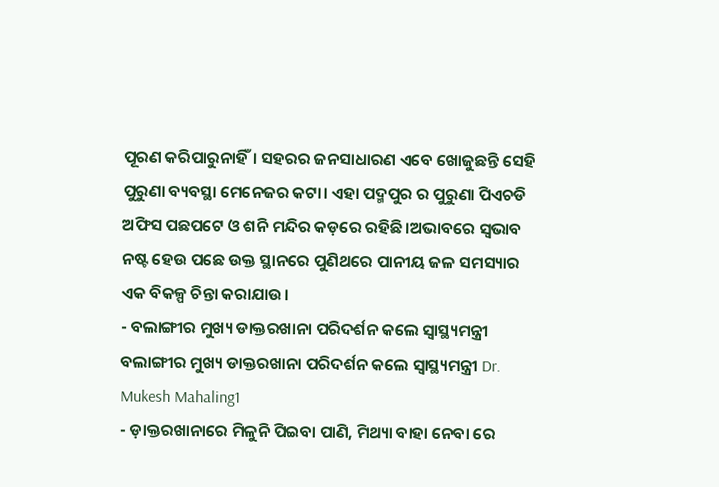ପୂରଣ କରିପାରୁନାହିଁ। ସହରର ଜନସାଧାରଣ ଏବେ ଖୋଜୁଛନ୍ତି ସେହି ପୁରୁଣା ବ୍ୟବସ୍ଥା ମେନେଜର କଟା। ଏହା ପଦ୍ମପୁର ର ପୁରୁଣା ପିଏଚଡି ଅଫିସ ପଛପଟେ ଓ ଶନି ମନ୍ଦିର କଡ଼ରେ ରହିଛି।ଅଭାବରେ ସ୍ବଭାବ ନଷ୍ଟ ହେଉ ପଛେ ଉକ୍ତ ସ୍ଥାନରେ ପୁଣିଥରେ ପାନୀୟ ଜଳ ସମସ୍ୟାର ଏକ ବିକଳ୍ପ ଚିନ୍ତା କରାଯାଉ।
- ବଲାଙ୍ଗୀର ମୁଖ୍ୟ ଡାକ୍ତରଖାନା ପରିଦର୍ଶନ କଲେ ସ୍ୱାସ୍ଥ୍ୟମନ୍ତ୍ରୀ ବଲାଙ୍ଗୀର ମୁଖ୍ୟ ଡାକ୍ତରଖାନା ପରିଦର୍ଶନ କଲେ ସ୍ୱାସ୍ଥ୍ୟମନ୍ତ୍ରୀ Dr. Mukesh Mahaling1
- ଡ଼ାକ୍ତରଖାନାରେ ମିଳୁନି ପିଇବା ପାଣି, ମିଥ୍ୟା ବାହା ନେବା ରେ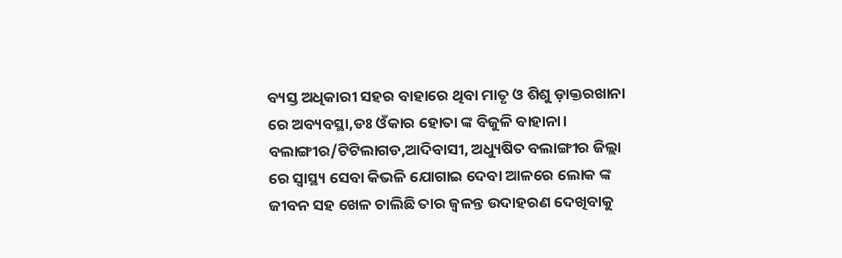ବ୍ୟସ୍ତ ଅଧିକାରୀ ସହର ବାହାରେ ଥିବା ମାତୃ ଓ ଶିଶୁ ଡ଼ାକ୍ତରଖାନା ରେ ଅବ୍ୟବସ୍ଥା,ଡଃ ଓଁକାର ହୋତା ଙ୍କ ବିଜୁଳି ବାହାନା। ବଲାଙ୍ଗୀର/ଟିଟିଲାଗଡ,ଆଦିବାସୀ, ଅଧ୍ୟୁଷିତ ବଲାଙ୍ଗୀର ଜିଲ୍ଲା ରେ ସ୍ବାସ୍ଥ୍ୟ ସେବା କିଭଳି ଯୋଗାଇ ଦେବା ଆଳରେ ଲୋକ ଙ୍କ ଜୀବନ ସହ ଖେଳ ଚାଲିଛି ତାର ଜ୍ୱଳନ୍ତ ଉଦାହରଣ ଦେଖିବାକୁ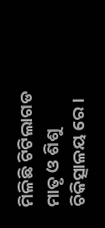ମିଳିଛି ଟିଟିଲାଗଡ ମାତୃ ଓ ଶିଶୁ ଚିକିତ୍ସାଳୟ ରେ ।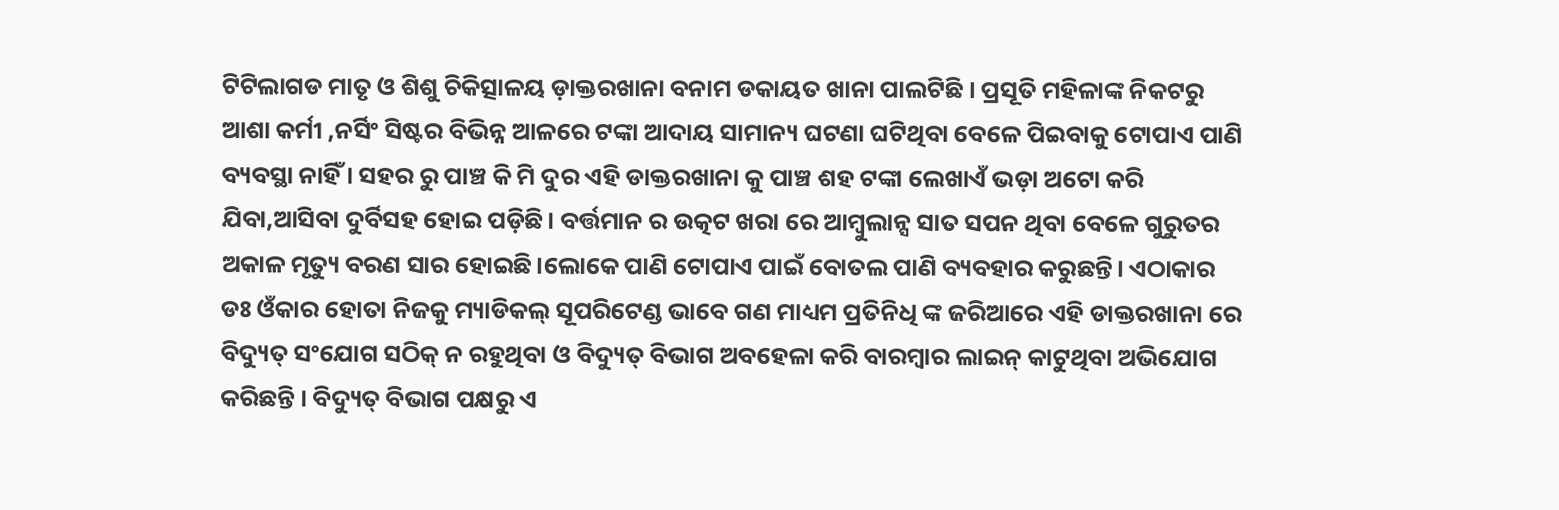ଟିଟିଲାଗଡ ମାତୃ ଓ ଶିଶୁ ଚିକିତ୍ସାଳୟ ଡ଼ାକ୍ତରଖାନା ବନାମ ଡକାୟତ ଖାନା ପାଲଟିଛି । ପ୍ରସୂତି ମହିଳାଙ୍କ ନିକଟରୁ ଆଶା କର୍ମୀ ,ନର୍ସିଂ ସିଷ୍ଟର ବିଭିନ୍ନ ଆଳରେ ଟଙ୍କା ଆଦାୟ ସାମାନ୍ୟ ଘଟଣା ଘଟିଥିବା ବେଳେ ପିଇବାକୁ ଟୋପାଏ ପାଣି ବ୍ୟବସ୍ଥା ନାହିଁ । ସହର ରୁ ପାଞ୍ଚ କି ମି ଦୁର ଏହି ଡାକ୍ତରଖାନା କୁ ପାଞ୍ଚ ଶହ ଟଙ୍କା ଲେଖାଏଁ ଭଡ଼ା ଅଟୋ କରି ଯିବା,ଆସିବା ଦୁର୍ବିସହ ହୋଇ ପଡ଼ିଛି। ବର୍ତ୍ତମାନ ର ଉତ୍କଟ ଖରା ରେ ଆମ୍ବୁଲାନ୍ସ ସାତ ସପନ ଥିବା ବେଳେ ଗୁରୁତର ଅକାଳ ମୃତ୍ୟୁ ବରଣ ସାର ହୋଇଛି।ଲୋକେ ପାଣି ଟୋପାଏ ପାଇଁ ବୋତଲ ପାଣି ବ୍ୟବହାର କରୁଛନ୍ତି। ଏଠାକାର ଡଃ ଓଁକାର ହୋତା ନିଜକୁ ମ୍ୟାଡିକଲ୍ ସୂପରିଟେଣ୍ଡ ଭାବେ ଗଣ ମାଧ୍ୟମ ପ୍ରତିନିଧି ଙ୍କ ଜରିଆରେ ଏହି ଡାକ୍ତରଖାନା ରେ ବିଦ୍ୟୁତ୍ ସଂଯୋଗ ସଠିକ୍ ନ ରହୁଥିବା ଓ ବିଦ୍ୟୁତ୍ ବିଭାଗ ଅବହେଳା କରି ବାରମ୍ବାର ଲାଇନ୍ କାଟୁଥିବା ଅଭିଯୋଗ କରିଛନ୍ତି । ବିଦ୍ୟୁତ୍ ବିଭାଗ ପକ୍ଷରୁ ଏ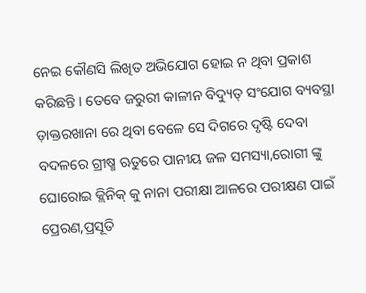ନେଇ କୌଣସି ଲିଖିତ ଅଭିଯୋଗ ହୋଇ ନ ଥିବା ପ୍ରକାଶ କରିଛନ୍ତି । ତେବେ ଜରୁରୀ କାଳୀନ ବିଦ୍ୟୁତ୍ ସଂଯୋଗ ବ୍ୟବସ୍ଥା ଡ଼ାକ୍ତରଖାନା ରେ ଥିବା ବେଳେ ସେ ଦିଗରେ ଦୃଷ୍ଟି ଦେବା ବଦଳରେ ଗ୍ରୀଷ୍ମ ଋତୁରେ ପାନୀୟ ଜଳ ସମସ୍ୟା,ରୋଗୀ ଙ୍କୁ ଘୋରୋଇ କ୍ଲିନିକ୍ କୁ ନାନା ପରୀକ୍ଷା ଆଳରେ ପରୀକ୍ଷଣ ପାଇଁ ପ୍ରେରଣ,ପ୍ରସୂତି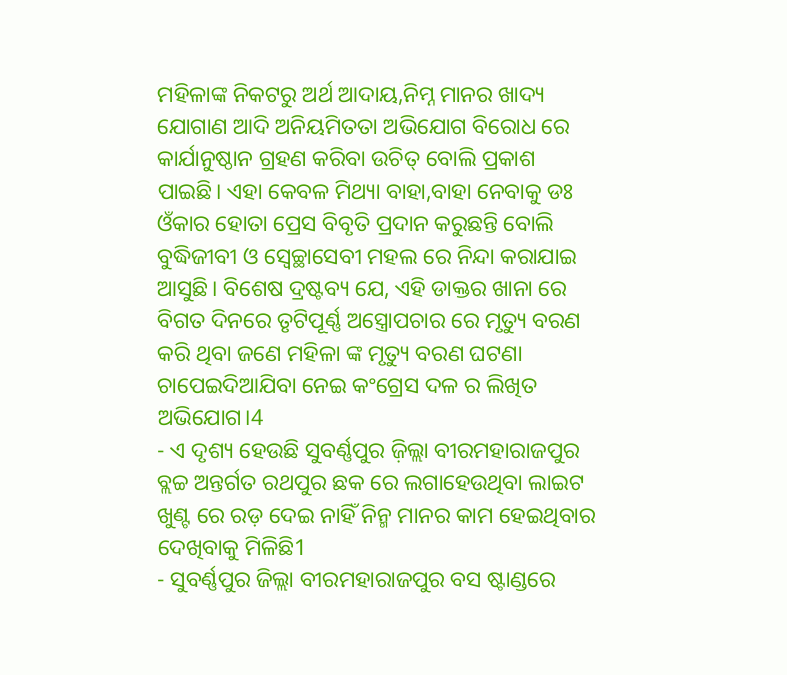ମହିଳାଙ୍କ ନିକଟରୁ ଅର୍ଥ ଆଦାୟ,ନିମ୍ନ ମାନର ଖାଦ୍ୟ ଯୋଗାଣ ଆଦି ଅନିୟମିତତା ଅଭିଯୋଗ ବିରୋଧ ରେ କାର୍ଯାନୁଷ୍ଠାନ ଗ୍ରହଣ କରିବା ଉଚିତ୍ ବୋଲି ପ୍ରକାଶ ପାଇଛି। ଏହା କେବଳ ମିଥ୍ୟା ବାହା,ବାହା ନେବାକୁ ଡଃ ଓଁକାର ହୋତା ପ୍ରେସ ବିବୃତି ପ୍ରଦାନ କରୁଛନ୍ତି ବୋଲି ବୁଦ୍ଧିଜୀବୀ ଓ ସ୍ୱେଚ୍ଛାସେବୀ ମହଲ ରେ ନିନ୍ଦା କରାଯାଇ ଆସୁଛି। ବିଶେଷ ଦ୍ରଷ୍ଟବ୍ୟ ଯେ, ଏହି ଡାକ୍ତର ଖାନା ରେ ବିଗତ ଦିନରେ ତୃଟିପୂର୍ଣ୍ଣ ଅସ୍ତ୍ରୋପଚାର ରେ ମୃତ୍ୟୁ ବରଣ କରି ଥିବା ଜଣେ ମହିଳା ଙ୍କ ମୃତ୍ୟୁ ବରଣ ଘଟଣା ଚାପେଇଦିଆଯିବା ନେଇ କଂଗ୍ରେସ ଦଳ ର ଲିଖିତ ଅଭିଯୋଗ।4
- ଏ ଦୃଶ୍ୟ ହେଉଛି ସୁବର୍ଣ୍ଣପୁର ଜ଼ିଲ୍ଲା ବୀରମହାରାଜପୁର ବ୍ଲଚ୍ଚ ଅନ୍ତର୍ଗତ ରଥପୁର ଛକ ରେ ଲଗାହେଉଥିବା ଲାଇଟ ଖୁଣ୍ଟ ରେ ରଡ଼ ଦେଇ ନାହିଁ ନିନ୍ମ ମାନର କାମ ହେଇଥିବାର ଦେଖିବାକୁ ମିଳିଛି1
- ସୁବର୍ଣ୍ଣପୁର ଜିଲ୍ଲା ବୀରମହାରାଜପୁର ବସ ଷ୍ଟାଣ୍ଡରେ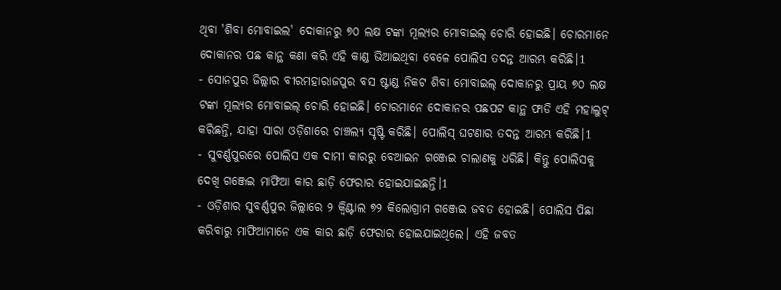ଥିବା 'ଶିବା ମୋବାଇଲ' ଦୋକାନରୁ ୭୦ ଲକ୍ଷ ଟଙ୍କା ମୂଲ୍ୟର ମୋବାଇଲ୍ ଚୋରି ହୋଇଛି। ଚୋରମାନେ ଦୋକାନର ପଛ କାନ୍ଥ କଣା କରି ଏହି କାଣ୍ଡ ଭିଆଇଥିବା ବେଳେ ପୋଲିସ ତଦନ୍ତ ଆରମ୍ଭ କରିଛି।1
- ସୋନପୁର ଜିଲ୍ଲାର ବୀରମହାରାଜପୁର ବସ ଷ୍ଟାଣ୍ଡ ନିକଟ ଶିବା ମୋବାଇଲ୍ ଦୋକାନରୁ ପ୍ରାୟ ୭୦ ଲକ୍ଷ ଟଙ୍କା ମୂଲ୍ୟର ମୋବାଇଲ୍ ଚୋରି ହୋଇଛି। ଚୋରମାନେ ଦୋକାନର ପଛପଟ କାନ୍ଥ ଫାଡି ଏହି ମହାଲୁଟ୍ କରିଛନ୍ତି, ଯାହା ସାରା ଓଡ଼ିଶାରେ ଚାଞ୍ଚଲ୍ୟ ସୃଷ୍ଟି କରିଛି। ପୋଲିସ୍ ଘଟଣାର ତଦନ୍ତ ଆରମ୍ଭ କରିଛି।1
- ସୁବର୍ଣ୍ଣପୁରରେ ପୋଲିସ ଏକ ଦାମୀ କାରରୁ ବେଆଇନ ଗଞ୍ଜେଇ ଚାଲାଣକୁ ଧରିଛି। କିନ୍ତୁ ପୋଲିସକୁ ଦେଖି ଗଞ୍ଜେଇ ମାଫିଆ କାର ଛାଡ଼ି ଫେରାର ହୋଇଯାଇଛନ୍ତି।1
- ଓଡ଼ିଶାର ସୁବର୍ଣ୍ଣପୁର ଜିଲ୍ଲାରେ ୨ କ୍ୱିଣ୍ଟାଲ ୭୨ କିଲୋଗ୍ରାମ ଗଞ୍ଜେଇ ଜବତ ହୋଇଛି। ପୋଲିସ ପିଛା କରିବାରୁ ମାଫିଆମାନେ ଏକ କାର ଛାଡ଼ି ଫେରାର ହୋଇଯାଇଥିଲେ। ଏହି ଜବତ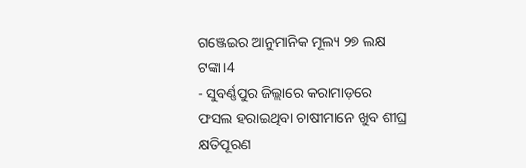ଗଞ୍ଜେଇର ଆନୁମାନିକ ମୂଲ୍ୟ ୨୭ ଲକ୍ଷ ଟଙ୍କା।4
- ସୁବର୍ଣ୍ଣପୁର ଜିଲ୍ଲାରେ କରାମାଡ଼ରେ ଫସଲ ହରାଇଥିବା ଚାଷୀମାନେ ଖୁବ ଶୀଘ୍ର କ୍ଷତିପୂରଣ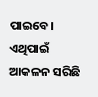ପାଇବେ। ଏଥିପାଇଁ ଆକଳନ ସରିଛି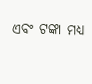ଏବଂ ଟଙ୍କା ମଧ୍ୟ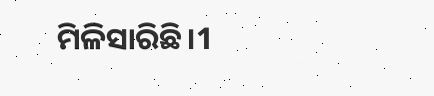ମିଳିସାରିଛି।1